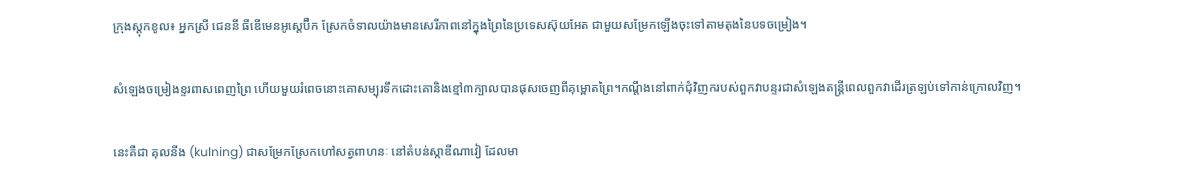ក្រុងស្ដុកខូល៖ អ្នកស្រី ជេននី ធីឌើមេនអូស្ដេប៊ឺក ស្រែកចំទាលយ៉ាងមានសេរីភាពនៅក្នុងព្រៃនៃប្រទេសស៊ុយអែត ជាមួយសម្រែកឡើងចុះទៅតាមតុងនៃបទចម្រៀង។

សំឡេងចម្រៀងខ្ទរពាសពេញព្រៃ ហើយមួយរំពេចនោះគោសម្បុរទឹកដោះគោនិងខ្មៅ៣ក្បាលបានផុសចេញពីគុម្ពោតព្រៃ។កណ្ដឹងនៅពាក់ជុំវិញករបស់ពួកវាបន្ទរជាសំឡេងតន្ដ្រីពេលពួកវាដើរត្រឡប់ទៅកាន់ក្រោលវិញ។

នេះគឺជា គុលនីង (kulning) ជាសម្រែកស្រែកហៅសត្វពាហនៈ នៅតំបន់ស្កាឌីណាវៀ ដែលមា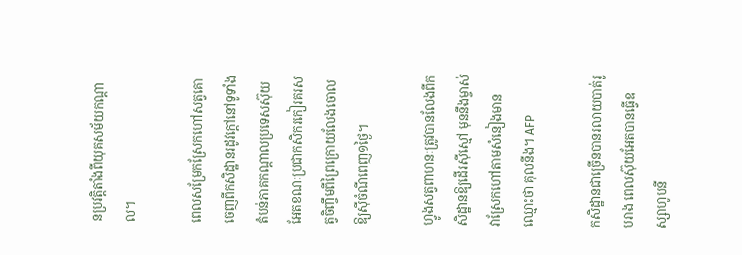នប្រវត្ដិតាំងពីយុគសម័យកណ្ដាល។

ពេលសម្រែកស្រែកហៅសត្វគោចេញពីកសិដ្ឋានរដូវក្ដៅនៅទូទាំងតំបន់ភាគកណ្ដាលប្រទេសស៊ុយអែតខណៈប្រជាកសិករកៀរគរសត្វចិញ្ចឹមពីព្រៃក្រោយលែងចោលឱ្យស៊ីចំណីពេញ១ថ្ងៃ។

ហ្វូងសត្វពាហនៈត្រូវបានលែងពីកសិដ្ឋានឱ្យដើរស៊ីស្មៅ មុននឹងម្ចាស់វាស្រែកហៅតាមសំនៀងមានឈ្មោះថា គុលនីង។ AFP

កសិដ្ឋានជាច្រើនបានរលាយបាត់រូបរាង ពេលស៊ុយអែតបានធ្វើឧស្សាហូបនី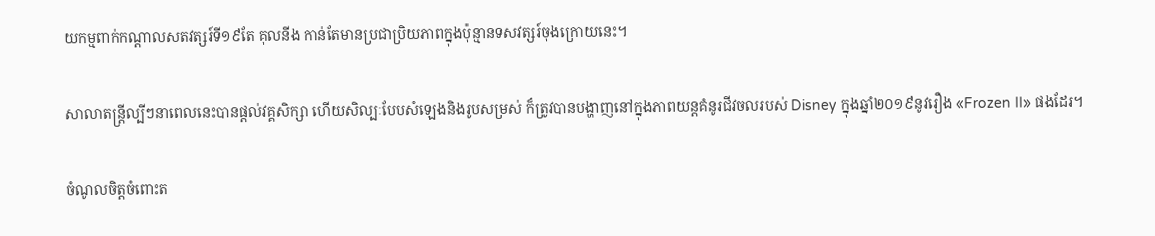យកម្មពាក់កណ្ដាលសតវត្សរ៍ទី១៩តែ គុលនីង កាន់តែមានប្រជាប្រិយភាពក្នុងប៉ុន្មានទសវត្សរ៍ចុងក្រោយនេះ។

សាលាតន្ដ្រីល្បីៗនាពេលនេះបានផ្ដល់វគ្គសិក្សា ហើយសិល្បៈបែបសំឡេងនិងរូបសម្រស់ ក៏ត្រូវបានបង្ហាញនៅក្នុងភាពយន្ដគំនូរជីវចលរបស់ Disney ក្នុងឆ្នាំ២០១៩នូវរឿង «Frozen II» ផងដែរ។

ចំណូលចិត្ដចំពោះត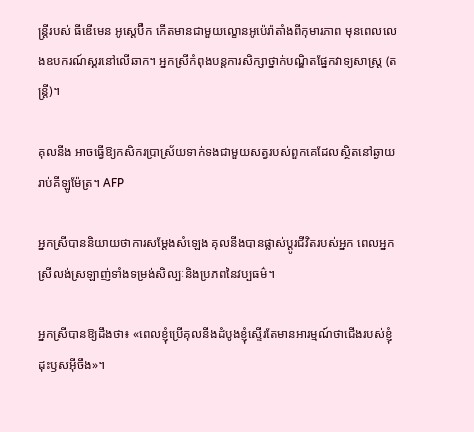ន្ដ្រីរបស់ ធីឌើមេន អូស្ដេប៊ឺក កើតមានជាមួយល្ខោនអូប៉េរ៉ាតាំងពីកុមារភាព មុនពេលលេងឧបករណ៍ស្គរនៅលើឆាក។ អ្នកស្រីកំពុងបន្ដការសិក្សាថ្នាក់បណ្ឌិតផ្នែកវាទ្យសាស្ដ្រ (តន្ត្រី)។

គុលនីង អាចធ្វើឱ្យកសិករប្រាស្រ័យទាក់ទងជាមួយសត្វរបស់ពួកគេដែលស្ថិតនៅឆ្ងាយរាប់គីឡូម៉ែត្រ។ AFP

អ្នកស្រីបាននិយាយថាការសម្ដែងសំឡេង គុលនីងបានផ្លាស់ប្ដូរជីវិតរបស់អ្នក ពេលអ្នកស្រីលង់ស្រឡាញ់ទាំងទម្រង់សិល្បៈនិងប្រភពនៃវប្បធម៌។

អ្នកស្រីបានឱ្យដឹងថា៖ «ពេលខ្ញុំប្រើគុលនីងដំបូងខ្ញុំស្ទើរតែមានអារម្មណ៍ថាជើងរបស់ខ្ញុំដុះឫសអ៊ីចឹង»។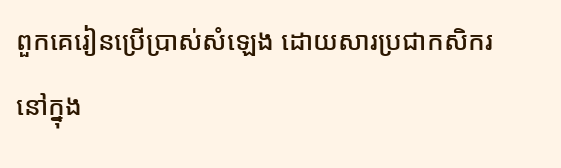ពួកគេរៀនប្រើប្រាស់សំឡេង ដោយសារប្រជាកសិករនៅក្នុង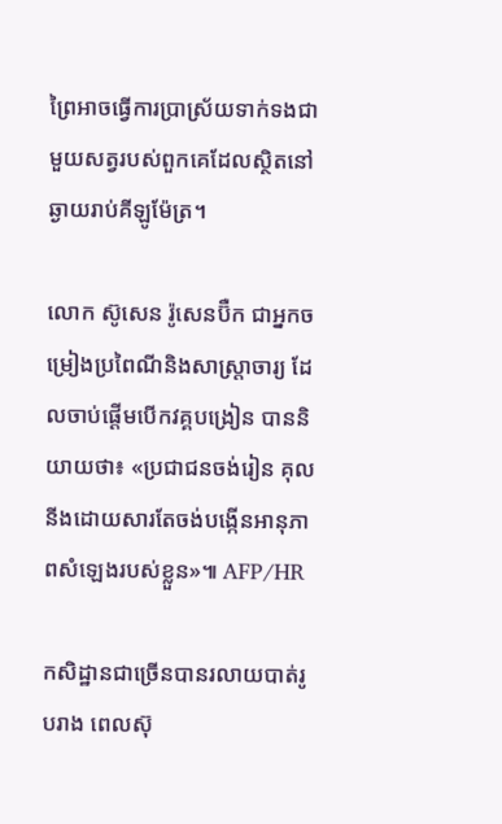ព្រៃអាចធ្វើការប្រាស្រ័យទាក់ទងជាមួយសត្វរបស់ពួកគេដែលស្ថិតនៅឆ្ងាយរាប់គីឡូម៉ែត្រ។

លោក ស៊ូសេន រ៉ូសេនប៊ឺក ជាអ្នកចម្រៀងប្រពៃណីនិងសាស្ដ្រាចារ្យ ដែលចាប់ផ្ដើមបើកវគ្គបង្រៀន បាននិយាយថា៖ «ប្រជាជនចង់រៀន គុលនីងដោយសារតែចង់បង្កើនអានុភាពសំឡេងរបស់ខ្លួន»៕ AFP/HR

កសិដ្ឋានជាច្រើនបានរលាយបាត់រូបរាង ពេលស៊ុ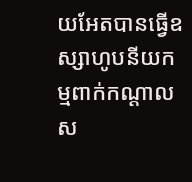យអែតបានធ្វើឧស្សាហូបនីយកម្មពាក់កណ្ដាលស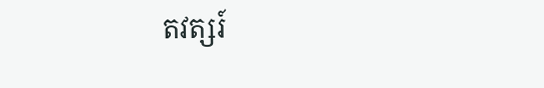តវត្សរ៍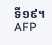ទី១៩។ AFP